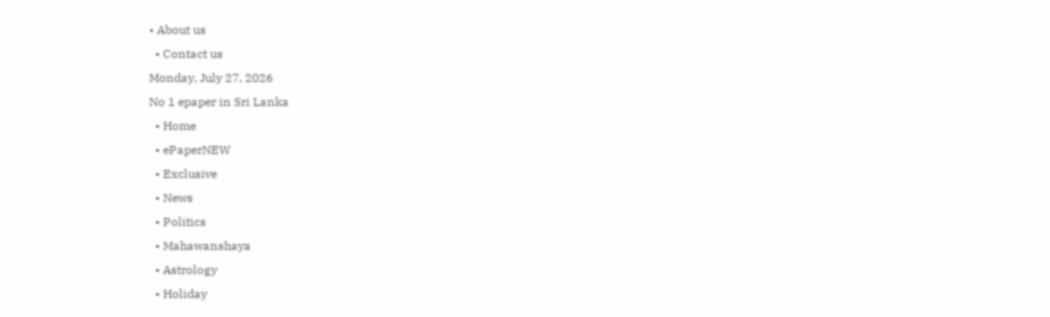• About us
  • Contact us
Monday, July 27, 2026
No 1 epaper in Sri Lanka
  • Home
  • ePaperNEW
  • Exclusive
  • News
  • Politics
  • Mahawanshaya
  • Astrology
  • Holiday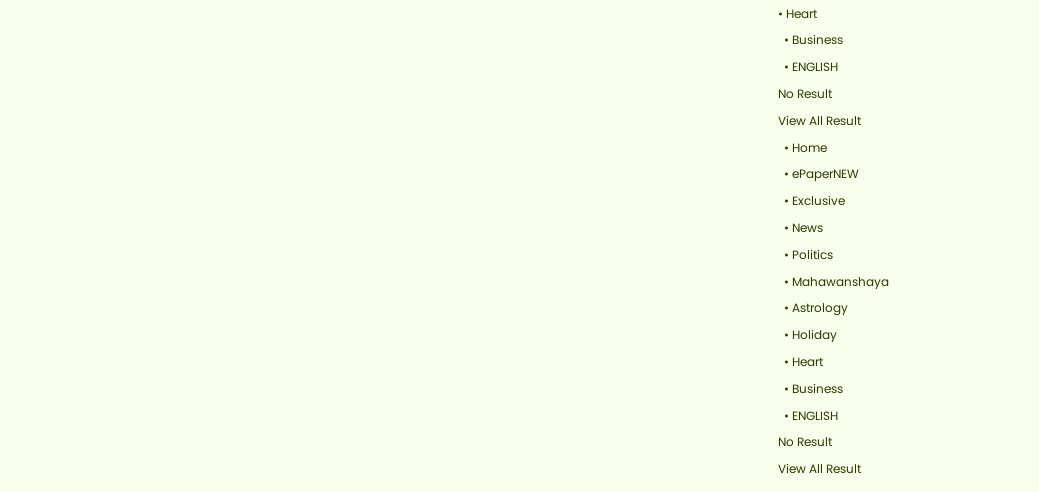• Heart
  • Business
  • ENGLISH
No Result
View All Result
  • Home
  • ePaperNEW
  • Exclusive
  • News
  • Politics
  • Mahawanshaya
  • Astrology
  • Holiday
  • Heart
  • Business
  • ENGLISH
No Result
View All Result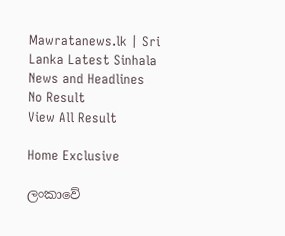Mawratanews.lk | Sri Lanka Latest Sinhala News and Headlines
No Result
View All Result

Home Exclusive

ලංකාවේ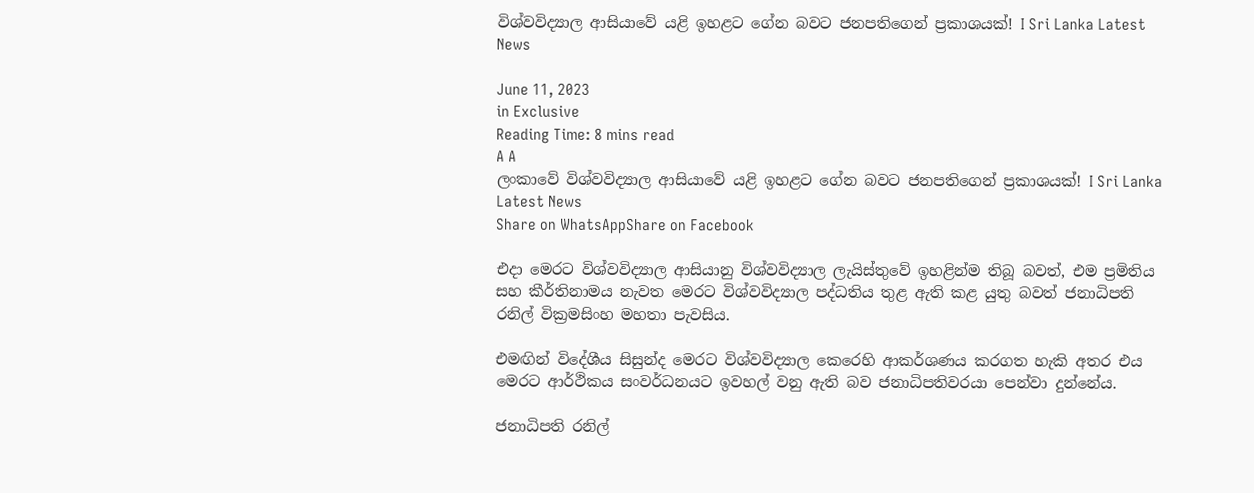විශ්වවිද්‍යාල ආසියාවේ යළි ඉහළට ගේන බවට ජනපතිගෙන් ප්‍රකාශයක්! I Sri Lanka Latest News

June 11, 2023
in Exclusive
Reading Time: 8 mins read
A A
ලංකාවේ විශ්වවිද්‍යාල ආසියාවේ යළි ඉහළට ගේන බවට ජනපතිගෙන් ප්‍රකාශයක්! I Sri Lanka Latest News
Share on WhatsAppShare on Facebook

එදා මෙරට විශ්වවිද්‍යාල ආසියානු විශ්වවිද්‍යාල ලැයිස්තුවේ ඉහළින්ම තිබූ බවත්, එම ප්‍රමිතිය සහ කීර්තිනාමය නැවත මෙරට විශ්වවිද්‍යාල පද්ධතිය තුළ ඇති කළ යුතු බවත් ජනාධිපති රනිල් වික්‍රමසිංහ මහතා පැවසිය.

එමඟින් විදේශීය සිසුන්ද මෙරට විශ්වවිද්‍යාල කෙරෙහි ආකර්ශණය කරගත හැකි අතර එය මෙරට ආර්ථිකය සංවර්ධනයට ඉවහල් වනු ඇති බව ජනාධිපතිවරයා පෙන්වා දුන්නේය.

ජනාධිපති රනිල්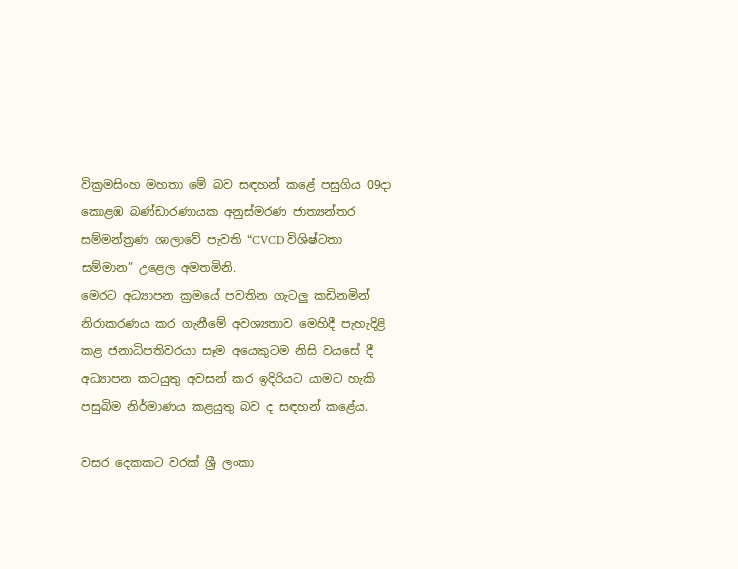වික්‍රමසිංහ මහතා මේ බව සඳහන් කළේ පසුගිය 09දා කොළඹ බණ්ඩාරණායක අනුස්මරණ ජාත්‍යන්තර සම්මන්ත්‍රණ ශාලාවේ පැවති “CVCD විශිෂ්ටතා සම්මාන” උළෙල අමතමිනි.
මෙරට අධ්‍යාපන ක්‍රමයේ පවතින ගැටලු කඩිනමින් නිරාකරණය කර ගැනීමේ අවශ්‍යතාව මෙහිදී පැහැදිළි කළ ජනාධිපතිවරයා සෑම අයෙකුටම නිසි වයසේ දී අධ්‍යාපන කටයුතු අවසන් කර ඉදිරියට යාමට හැකි පසුබිම නිර්මාණය කළයුතු බව ද සඳහන් කළේය.

වසර දෙකකට වරක් ශ්‍රී ලංකා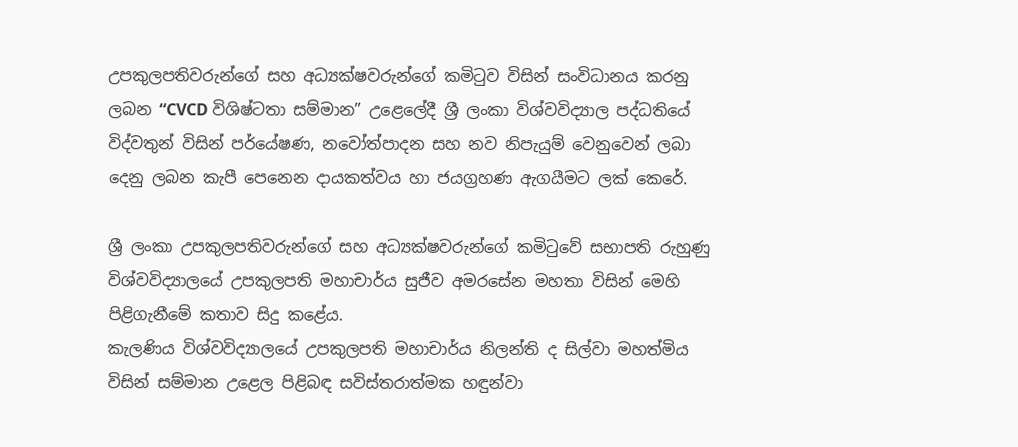උපකුලපතිවරුන්ගේ සහ අධ්‍යක්ෂවරුන්ගේ කමිටුව විසින් සංවිධානය කරනු ලබන “CVCD විශිෂ්ටතා සම්මාන” උළෙලේදී ශ්‍රී ලංකා විශ්වවිද්‍යාල පද්ධතියේ විද්වතුන් විසින් පර්යේෂණ, නවෝත්පාදන සහ නව නිපැයුම් වෙනුවෙන් ලබා දෙනු ලබන කැපී පෙනෙන දායකත්වය හා ජයග්‍රහණ ඇගයීමට ලක් කෙරේ.

ශ්‍රී ලංකා උපකුලපතිවරුන්ගේ සහ අධ්‍යක්ෂවරුන්ගේ කමිටුවේ සභාපති රුහුණු විශ්වවිද්‍යාලයේ උපකුලපති මහාචාර්ය සුජීව අමරසේන මහතා විසින් මෙහි පිළිගැනීමේ කතාව සිදු කළේය.
කැලණිය විශ්වවිද්‍යාලයේ උපකුලපති මහාචාර්ය නිලන්ති ද සිල්වා මහත්මිය විසින් සම්මාන උළෙල පිළිබඳ සවිස්තරාත්මක හඳුන්වා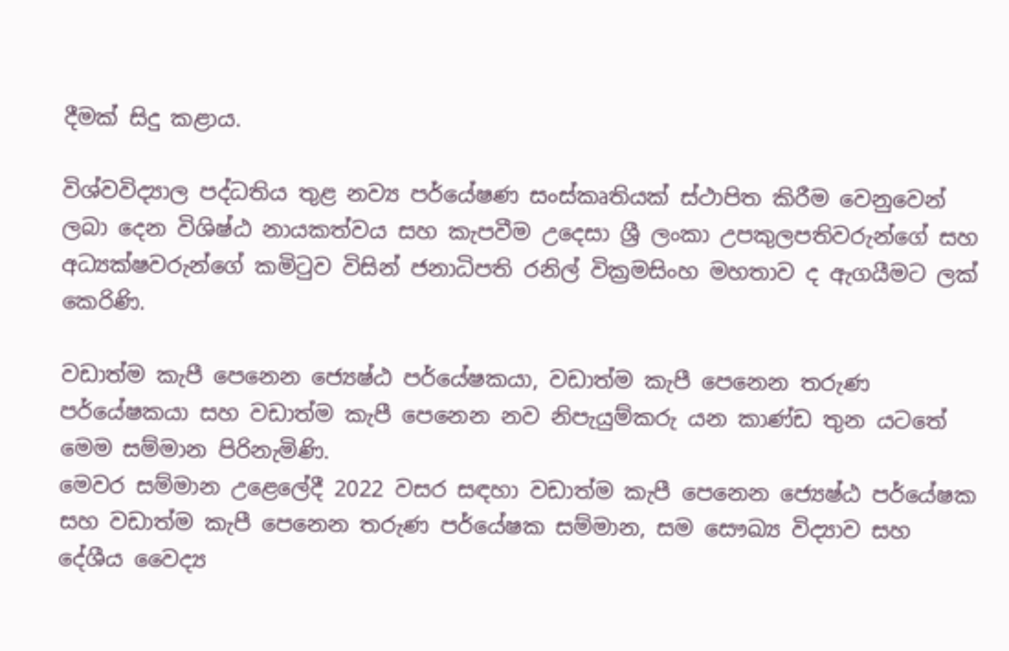දීමක් සිදු කළාය.

විශ්වවිද්‍යාල පද්ධතිය තුළ නව්‍ය පර්යේෂණ සංස්කෘතියක් ස්ථාපිත කිරීම වෙනුවෙන් ලබා දෙන විශිෂ්ඨ නායකත්වය සහ කැපවීම උදෙසා ශ්‍රී ලංකා උපකුලපතිවරුන්ගේ සහ අධ්‍යක්ෂවරුන්ගේ කමිටුව විසින් ජනාධිපති රනිල් වික්‍රමසිංහ මහතාව ද ඇගයීමට ලක් කෙ‍රිණි.

වඩාත්ම කැපී පෙනෙන ජ්‍යෙෂ්ඨ පර්යේෂකයා, වඩාත්ම කැපී පෙනෙන තරුණ පර්යේෂකයා සහ වඩාත්ම කැපී පෙනෙන නව නිපැයුම්කරු යන කාණ්ඩ තුන යටතේ මෙම සම්මාන පිරිනැමිණි.
මෙවර සම්මාන උළෙලේදී 2022 වසර සඳහා වඩාත්ම කැපී පෙනෙන ජ්‍යෙෂ්ඨ පර්යේෂක සහ වඩාත්ම කැපී පෙනෙන තරුණ පර්යේෂක සම්මාන, සම සෞඛ්‍ය විද්‍යාව සහ දේශීය වෛද්‍ය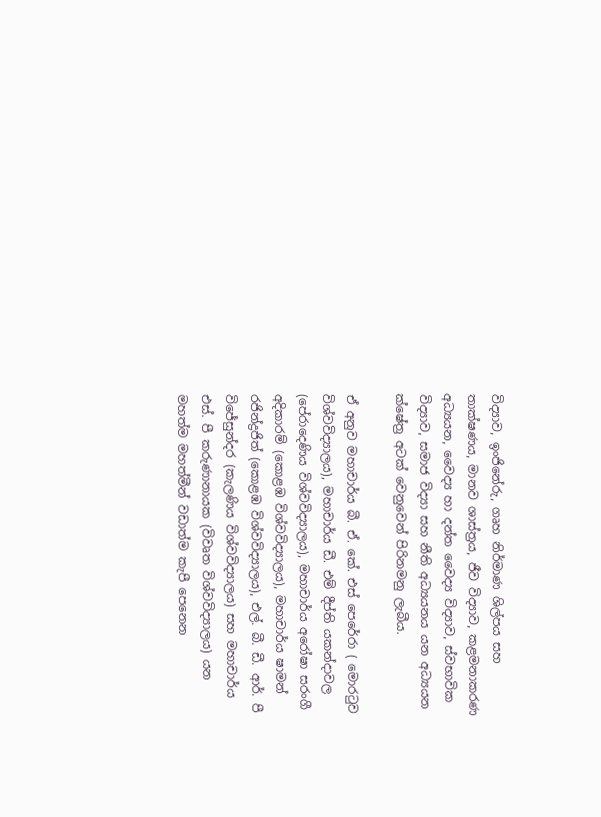විද්‍යාව, ඉංජිනේරු, ගෘහ නිර්මාණ ශිල්පය සහ තාක්ෂණය, මානව ශාස්ත්‍රය, ජීව විද්‍යාව, කළමනාකරණ අධ්‍යයන, වෛද්‍ය හා දන්ත වෛද්‍ය විද්‍යාව, ස්වභාවික විද්‍යාව, සමාජ විද්‍යා සහ නීති අධ්‍යයනය යන අධ්‍යයන ක්ෂේත්‍ර අටක් වෙනුවෙන් පිරිනමනු ලැබීය.

ඒ අනුව මහාචාර්ය බී. ඒ. කේ. එස් පෙරේරා ( මොරටුව විශ්වවිද්‍යාලය), මහාචාර්ය ඩී. එම් දීප්ති යකන්දාවල (පේරාදෙණිය විශ්වවිද්‍යාලය), මහාචාර්ය අරෝෂා සරංගී අදිකාරම් (කොළඹ විශ්වවිද්‍යාලය), මහාචාර්ය ෂාමන් රජින්ද්‍රජිත් (කොළඹ විශ්වවිද්‍යාලය), එල්. බී. ඩී. ආර්. පී විජේසුන්දර (කැලණිය විශ්වවිද්‍යාලය) සහ මහාචාර්ය එස්. පී කරුණානායක (විවෘත විශ්වවිද්‍යාලය) යන මහත්ම මහත්මීන් වඩාත්ම කැපී පෙනෙන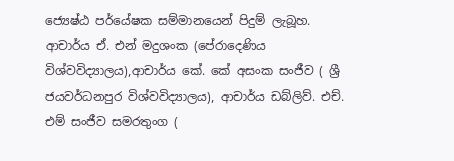ජ්‍යෙෂ්ඨ පර්යේෂක සම්මානයෙන් පිදුම් ලැබූහ.
ආචාර්ය ඒ. එන් මදුශංක (පේරාදෙණිය විශ්වවිද්‍යාලය),ආචාර්ය කේ. කේ අසංක සංජීව ( ශ්‍රී ජයවර්ධනපුර විශ්වවිද්‍යාලය), ආචාර්ය ඩබ්ලිව්. එච්. එම් සංජීව සමරතුංග (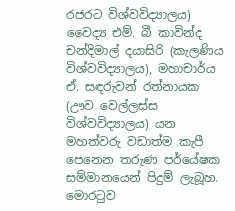රජරට විශ්වවිද්‍යාලය) වෛද්‍ය එම්. බී කාවින්ද චන්දිමාල් දයාසිරි (කැලණිය විශ්වවිද්‍යාලය), මහාචාර්ය ඒ. සඳරුවන් රත්නායක (ඌව වෙල්ලස්ස විශ්වවිද්‍යාලය) යන මහත්වරු වඩාත්ම කැපී පෙනෙන තරුණ පර්යේෂක සම්මානයෙන් පිදුම් ලැබූහ.
මොරටුව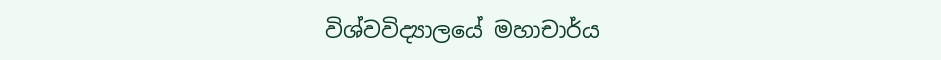විශ්වවිද්‍යාලයේ මහාචාර්ය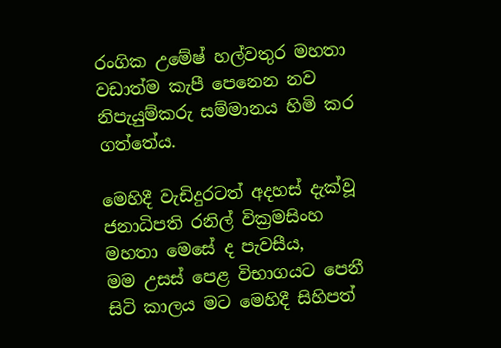රංගික උමේෂ් හල්වතුර මහතා වඩාත්ම කැපී පෙනෙන නව නිපැයුම්කරු සම්මානය හිමි කර ගත්තේය.

මෙහිදී වැඩිදුරටත් අදහස් දැක්වූ ජනාධිපති රනිල් වික්‍රමසිංහ මහතා මෙසේ ද පැවසීය,
මම උසස් පෙළ විභාගයට පෙනී සිටි කාලය මට මෙහිදී සිහිපත්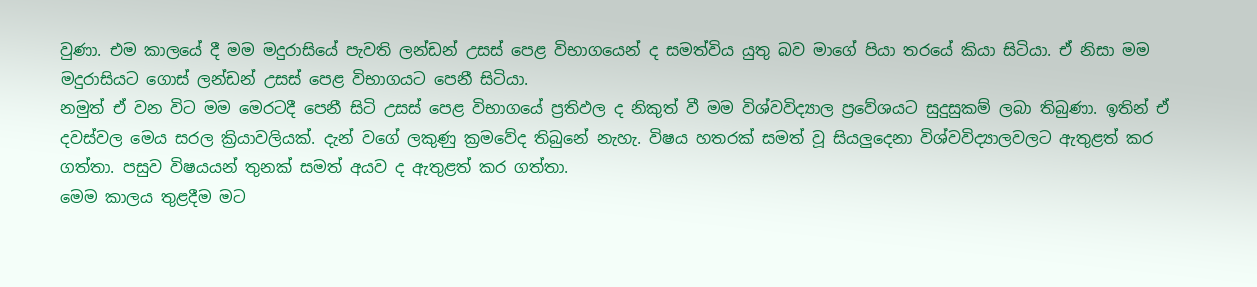වුණා. එම කාලයේ දී මම මදුරාසියේ පැවති ලන්ඩන් උසස් පෙළ විභාගයෙන් ද සමත්විය යුතු බව මාගේ පියා තරයේ කියා සිටියා. ඒ නිසා මම මදුරාසියට ගොස් ලන්ඩන් උසස් පෙළ විභාගයට පෙනී සිටියා.
නමුත් ඒ වන විට මම මෙරටදී පෙනී සිටි උසස් පෙළ විභාගයේ ප්‍රතිඵල ද නිකුත් වී මම විශ්වවිද්‍යාල ප්‍රවේශයට සුදුසුකම් ලබා තිබුණා. ඉතින් ඒ දවස්වල මෙය සරල ක්‍රියාවලියක්. දැන් වගේ ලකුණු ක්‍රමවේද තිබුනේ නැහැ. විෂය හතරක් සමත් වූ සියලුදෙනා විශ්වවිද්‍යාලවලට ඇතුළත් කර ගත්තා. පසුව විෂයයන් තුනක් සමත් අයව ද ඇතුළත් කර ගත්තා.
මෙම කාලය තුළදීම මට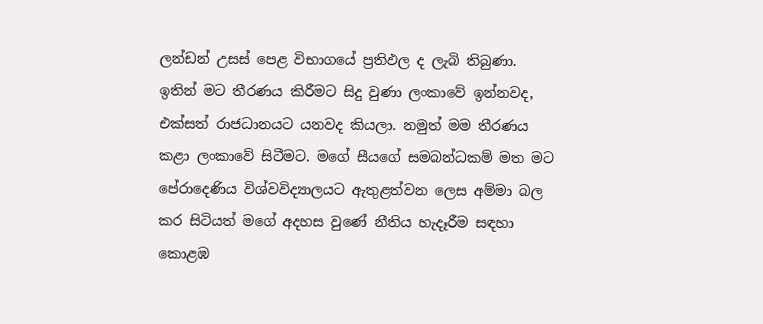ලන්ඩන් උසස් පෙළ විභාගයේ ප්‍රතිඵල ද ලැබි තිබුණා. ඉතින් මට තීරණය කිරීමට සිදු වුණා ලංකාවේ ඉන්නවද, එක්සත් රාජධානයට යනවද කියලා. නමුත් මම තීරණය කළා ලංකාවේ සිටීමට. මගේ සීයගේ සමබන්ධකම් මත මට පේරාදෙණිය විශ්වවිද්‍යාලයට ඇතුළත්වන ලෙස අම්මා බල කර සිටියත් මගේ අදහස වුණේ නීතිය හැදෑරීම සඳහා කොළඹ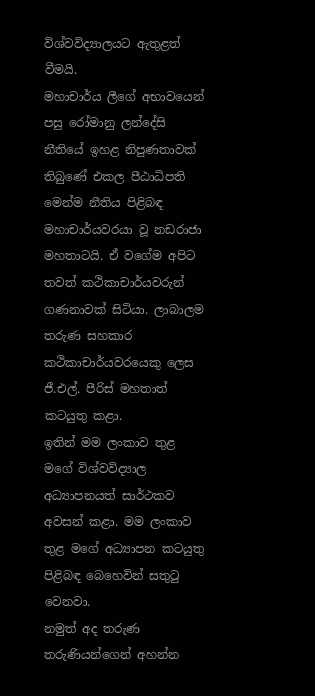විශ්වවිද්‍යාලයට ඇතුළත් වීමයි.
මහාචාර්ය ලීගේ අභාවයෙන් පසු රෝමානු ලන්දේසි නීතියේ ඉහළ නිපුණතාවක් තිබුණේ එකල පීඨාධිපති මෙන්ම නීතිය පිළිබඳ මහාචාර්යවරයා වූ නඩරාජා මහතාටයි. ඒ වගේම අපිට තවත් කථිකාචාර්යවරුන් ගණනාවක් සිටියා. ලාබාලම තරුණ සහකාර කථිකාචාර්යවරයෙකු ලෙස ජී.එල්. පීරිස් මහතාත් කටයුතු කළා.
ඉතින් මම ලංකාව තුළ මගේ විශ්වවිද්‍යාල අධ්‍යාපනයත් සාර්ථකව අවසන් කළා. මම ලංකාව තුළ මගේ අධ්‍යාපන කටයුතු පිළිබඳ බෙහෙවින් සතුටු වෙනවා.
නමුත් අද තරුණ තරුණියන්ගෙන් අහන්න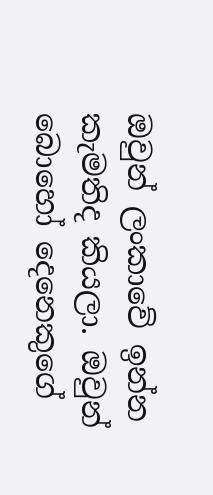ඔවුන් ලංකාවේ ඉන්න කැමතිද කියලා. ඔවුන් බොහෝ දෙනෙකුගේ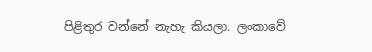පිළිතුර වන්නේ නැහැ කියලා. ලංකාවේ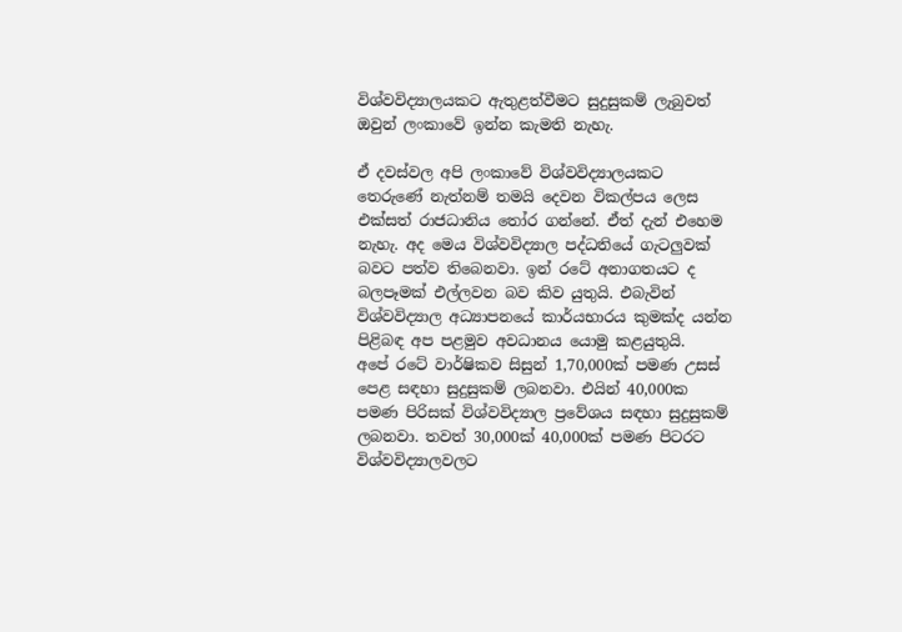විශ්වවිද්‍යාලයකට ඇතුළත්වීමට සුදුසුකම් ලැබුවත් ඔවුන් ලංකාවේ ඉන්න කැමති නැහැ.

ඒ දවස්වල අපි ලංකාවේ විශ්වවිද්‍යාලයකට තෙරුණේ නැත්නම් තමයි දෙවන විකල්පය ලෙස එක්සත් රාජධානිය තෝර ගන්නේ. ඒත් දැන් එහෙම නැහැ. අද මෙය විශ්වවිද්‍යාල පද්ධතියේ ගැටලුවක් බවට පත්ව තිබෙනවා. ඉන් රටේ අනාගතයට ද බලපෑමක් එල්ලවන බව කිව යුතුයි. එබැවින් විශ්වවිද්‍යාල අධ්‍යාපනයේ කාර්යභාරය කුමක්ද යන්න පිළිබඳ අප පළමුව අවධානය යොමු කළයුතුයි.
අපේ රටේ වාර්ෂිකව සිසුන් 1,70,000ක් පමණ උසස් පෙළ සඳහා සුදුසුකම් ලබනවා. එයින් 40,000ක පමණ පිරිසක් විශ්වවිද්‍යාල ප්‍රවේශය සඳහා සුදුසුකම් ලබනවා. තවත් 30,000ක් 40,000ක් පමණ පිටරට විශ්වවිද්‍යාලවලට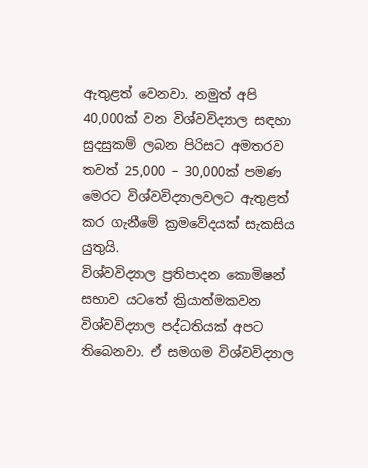ඇතුළත් වෙනවා. නමුත් අපි 40,000ක් වන විශ්වවිද්‍යාල සඳහා සුදසුකම් ලබන පිරිසට අමතරව තවත් 25,000 – 30,000ක් පමණ මෙරට විශ්වවිද්‍යාලවලට ඇතුළත් කර ගැනීමේ ක්‍රමවේදයක් සැකසිය යුතුයි.
විශ්වවිද්‍යාල ප්‍රතිපාදන කොමිෂන් සභාව යටතේ ක්‍රියාත්මකවන විශ්වවිද්‍යාල පද්ධතියක් අපට තිබෙනවා. ඒ සමගම විශ්වවිද්‍යාල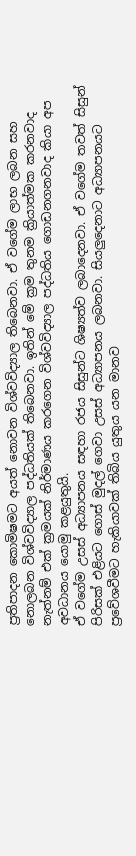ප්‍රතිපාදන කොමිෂමට අයත් නොවන විශ්වවිද්‍යාල තිබෙනවා. ඒ වගේම ලාභ ලබන සහ නොලබන විශ්වවිද්‍යාල පද්ධතියක් තිබෙනවා. ඉතින් මේ ක්‍රම තුනම ක්‍රියාත්මක කරනවාද නැත්නම් එක් ක්‍රමයක් නිර්මාණය කරගෙන විශ්වවිද්‍යාල පද්ධතිය ගොඩනගනවාද කියා අප අවධානය යොමු කළයුතුයි.
ඒ වගේම උසස් අධ්‍යාපනය සඳහා රජය සිසුන්ට ශිෂ්‍යත්ව ලබාදෙනවා. ඒ වගේම තවත් සිසුන් පිරිසක් එළියට ගොස් මුදල් ගෙවා උසස් අධ්‍යාපනය ලබනවා. සියලුදෙනාට අධ්‍යාපනයට ප්‍රවේශවීමට හැකියාවක් තිබිය යුතුය යන මානව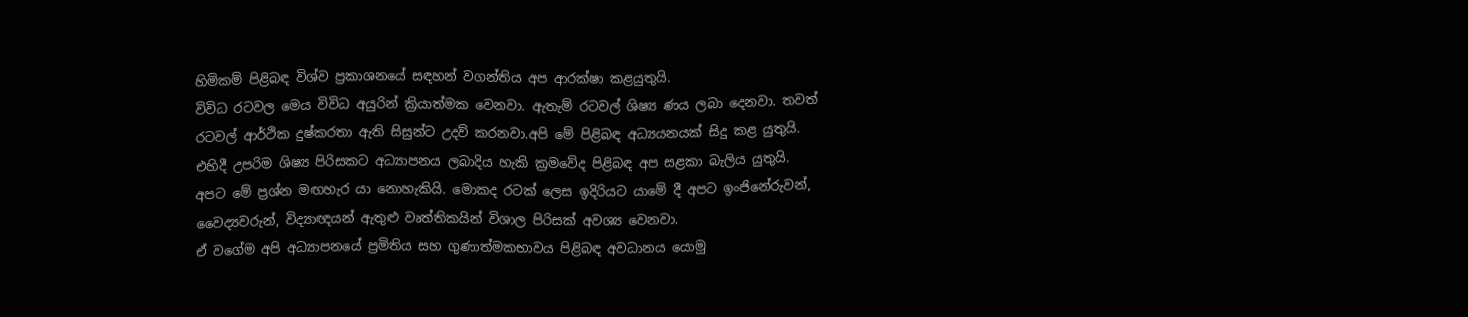හිමිකම් පිළිබඳ විශ්ව ප්‍රකාශනයේ සඳහන් වගන්තිය අප ආරක්ෂා කළයුතුයි.
විවිධ රටවල මෙය විවිධ අයුරින් ක්‍රියාත්මක වෙනවා. ඇතැම් රටවල් ශිෂ්‍ය ණය ලබා දෙනවා. තවත් රටවල් ආර්ථික දුෂ්කරතා ඇති සිසුන්ට උදව් කරනවා.අපි මේ පිළිබඳ අධ්‍යයනයක් සිදු කළ යුතුයි. එහිදී උපරිම ශිෂ්‍ය පිරිසකට අධ්‍යාපනය ලබාදිය හැකි ක්‍රමවේද පිළිබඳ අප සළකා බැලිය යුතුයි. අපට මේ ප්‍රශ්න මඟහැර යා නොහැකියි. මොකද රටක් ලෙස ඉදිරියට යාමේ දී අපට ඉංජිනේරුවන්, වෛද්‍යවරුන්, විද්‍යාඥයන් ඇතුළු වෘත්තිකයින් විශාල පිරිසක් අවශ්‍ය වෙනවා.
ඒ වගේම අපි අධ්‍යාපනයේ ප්‍රමිතිය සහ ගුණාත්මකභාවය පිළිබඳ අවධානය යොමු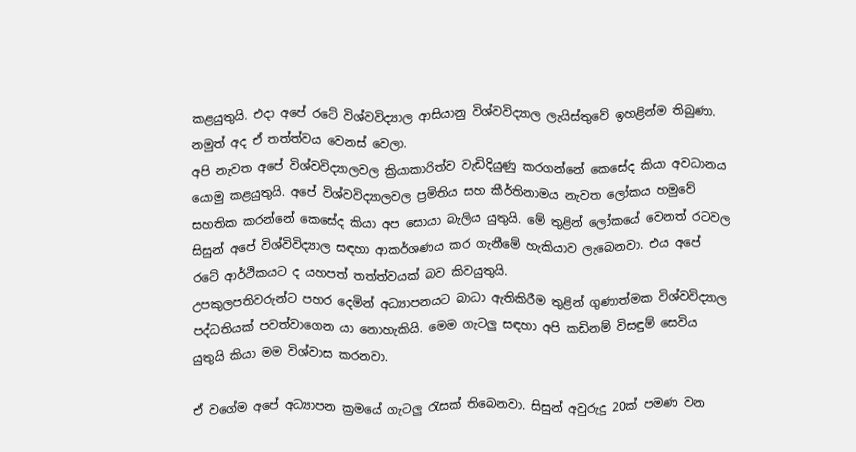කළයුතුයි. එදා අපේ රටේ විශ්වවිද්‍යාල ආසියානු විශ්වවිද්‍යාල ලැයිස්තුවේ ඉහළින්ම තිබුණා. නමුත් අද ඒ තත්ත්වය වෙනස් වෙලා.
අපි නැවත අපේ විශ්වවිද්‍යාලවල ක්‍රියාකාරිත්ව වැඩිදියුණු කරගන්නේ කෙසේද කියා අවධානය යොමු කළයුතුයි. අපේ විශ්වවිද්‍යාලවල ප්‍රමිතිය සහ කීර්තිනාමය නැවත ලෝකය හමුවේ සහතික කරන්නේ කෙසේද කියා අප සොයා බැලිය යුතුයි. මේ තුළින් ලෝකයේ වෙනත් රටවල සිසුන් අපේ විශ්විවිද්‍යාල සඳහා ආකර්ශණය කර ගැනීමේ හැකියාව ලැබෙනවා. එය අපේ රටේ ආර්ථිකයට ද යහපත් තත්ත්වයක් බව කිවයුතුයි.
උපකුලපතිවරුන්ට පහර දෙමින් අධ්‍යාපනයට බාධා ඇතිකිරීම තුළින් ගුණාත්මක විශ්වවිද්‍යාල පද්ධතියක් පවත්වාගෙන යා නොහැකියි. මෙම ගැටලු සඳහා අපි කඩිනම් විසඳුම් සෙවිය යුතුයි කියා මම විශ්වාස කරනවා.

ඒ වගේම අපේ අධ්‍යාපන ක්‍රමයේ ගැටලු රැසක් තිබෙනවා. සිසුන් අවුරුදු 20ක් පමණ වන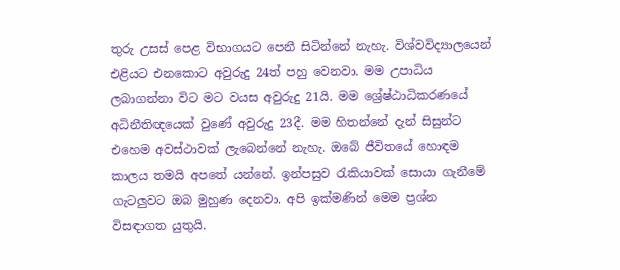තුරු උසස් පෙළ විභාගයට පෙනී සිටින්නේ නැහැ. විශ්වවිද්‍යාලයෙන් එළියට එනකොට අවුරුදු 24ත් පහු වෙනවා. මම උපාධිය ලබාගන්නා විට මට වයස අවුරුදු 21යි. මම ශ්‍රේෂ්ඨාධිකරණයේ අධිනීතිඥයෙක් වුණේ අවුරුදු 23දී. මම හිතන්නේ දැන් සිසුන්ට එහෙම අවස්ථාවක් ලැබෙන්නේ නැහැ. ඔබේ ජීවිතයේ හොඳම කාලය තමයි අපතේ යන්නේ. ඉන්පසුව රැකියාවක් සොයා ගැනීමේ ගැටලුවට ඔබ මුහුණ දෙනවා. අපි ඉක්මණින් මෙම ප්‍රශ්න විසඳාගත යුතුයි.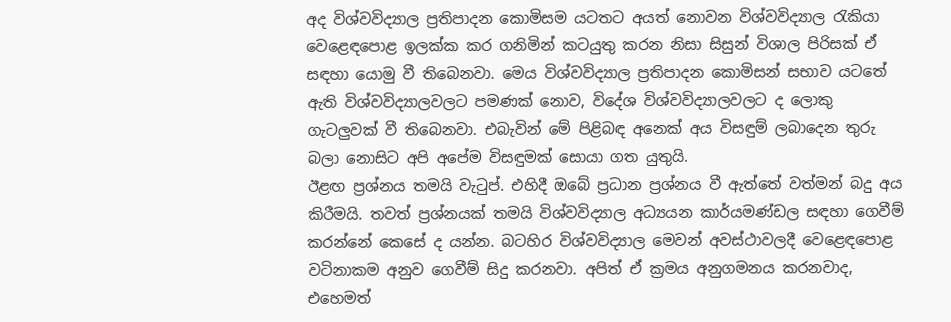අද විශ්වවිද්‍යාල ප්‍රතිපාදන කොමිසම යටතට අයත් නොවන විශ්වවිද්‍යාල රැකියා වෙළෙඳපොළ ඉලක්ක කර ගනිමින් කටයුතු කරන නිසා සිසුන් විශාල පිරිසක් ඒ සඳහා යොමු වී තිබෙනවා. මෙය විශ්වවිද්‍යාල ප්‍රතිපාදන කොමිසන් සභාව යටතේ ඇති විශ්වවිද්‍යාලවලට පමණක් නොව, විදේශ විශ්වවිද්‍යාලවලට ද ලොකු ගැටලුවක් වී තිබෙනවා. එබැවින් මේ පිළිබඳ අනෙක් අය විසඳුම් ලබාදෙන තුරු බලා නොසිට අපි අපේම විසඳුමක් සොයා ගත යුතුයි.
ඊළඟ ප්‍රශ්නය තමයි වැටුප්. එහිදී ඔබේ ප්‍රධාන ප්‍රශ්නය වී ඇත්තේ වත්මන් බදු අය කිරීමයි. තවත් ප්‍රශ්නයක් තමයි විශ්වවිද්‍යාල අධ්‍යයන කාර්යමණ්ඩල සඳහා ගෙවීම් කරන්නේ කෙසේ ද යන්න. බටහිර විශ්වවිද්‍යාල මෙවන් අවස්ථාවලදී වෙළෙඳපොළ වටිනාකම අනුව ගෙවීම් සිදු කරනවා. අපිත් ඒ ක්‍රමය අනුගමනය කරනවාද, එහෙමත්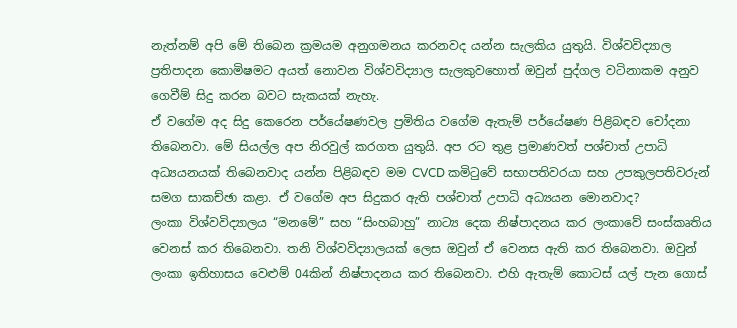නැත්නම් අපි මේ තිබෙන ක්‍රමයම අනුගමනය කරනවද යන්න සැලකිය යුතුයි. විශ්වවිද්‍යාල ප්‍රතිපාදන කොමිෂමට අයත් නොවන විශ්වවිද්‍යාල සැලකුවහොත් ඔවුන් පුද්ගල වටිනාකම අනුව ගෙවීම් සිදු කරන බවට සැකයක් නැහැ.
ඒ වගේම අද සිදු කෙරෙන පර්යේෂණවල ප්‍රමිතිය වගේම ඇතැම් පර්යේෂණ පිළිබඳව චෝදනා තිබෙනවා. මේ සියල්ල අප නිරවුල් කරගත යුතුයි. අප රට තුළ ප්‍රමාණවත් පශ්චාත් උපාධි අධ්‍යයනයක් තිබෙනවාද යන්න පිළිබඳව මම CVCD කමිටුවේ සභාපතිවරයා සහ උපකුලපතිවරුන් සමග සාකච්ඡා කළා. ඒ වගේම අප සිදුකර ඇති පශ්චාත් උපාධි අධ්‍යයන මොනවාද?
ලංකා විශ්වවිද්‍යාලය “මනමේ” සහ “සිංහබාහු” නාට්‍ය දෙක නිෂ්පාදනය කර ලංකාවේ සංස්කෘතිය වෙනස් කර තිබෙනවා. තනි විශ්වවිද්‍යාලයක් ලෙස ඔවුන් ඒ වෙනස ඇති කර තිබෙනවා. ඔවුන් ලංකා ඉතිහාසය වෙළුම් 04කින් නිෂ්පාදනය කර තිබෙනවා. එහි ඇතැම් කොටස් යල් පැන ගොස්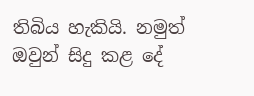තිබිය හැකියි. නමුත් ඔවුන් සිදු කළ දේ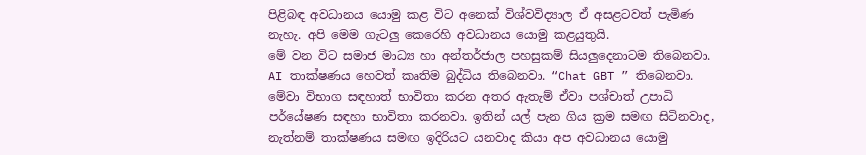පිළිබඳ අවධානය යොමු කළ විට අනෙක් විශ්වවිද්‍යාල ඒ අසළටවත් පැමිණ නැහැ. අපි මෙම ගැටලු කෙරෙහි අවධානය යොමු කළයුතුයි.
මේ වන විට සමාජ මාධ්‍ය හා අන්තර්ජාල පහසුකම් සියලුදෙනාටම තිබෙනවා. AI තාක්ෂණය හෙවත් කෘතිම බුද්ධිය තිබෙනවා. “Chat GBT ” තිබෙනවා. මේවා විභාග සඳහාත් භාවිතා කරන අතර ඇතැම් ඒවා පශ්චාත් උපාධි පර්යේෂණ සඳහා භාවිතා කරනවා. ඉතින් යල් පැන ගිය ක්‍රම සමඟ සිටිනවාද, නැත්නම් තාක්ෂණය සමඟ ඉදිරියට යනවාද කියා අප අවධානය යොමු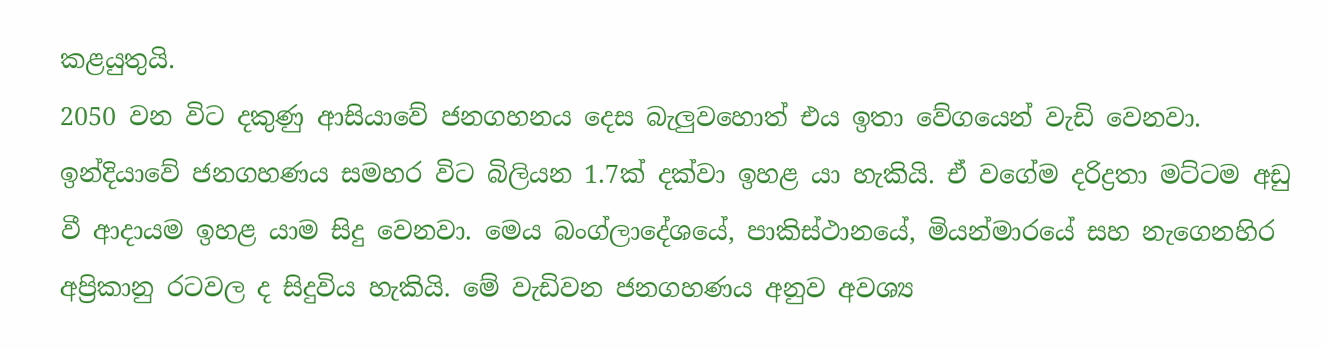කළයුතුයි.
2050 වන විට දකුණු ආසියාවේ ජනගහනය දෙස බැලුවහොත් එය ඉතා වේගයෙන් වැඩි වෙනවා. ඉන්දියාවේ ජනගහණය සමහර විට බිලියන 1.7ක් දක්වා ඉහළ යා හැකියි. ඒ වගේම දරිද්‍රතා මට්ටම අඩු වී ආදායම ඉහළ යාම සිදු වෙනවා. මෙය බංග්ලාදේශයේ, පාකිස්ථානයේ, මියන්මාරයේ සහ නැගෙනහිර අප්‍රිකානු රටවල ද සිදුවිය හැකියි. මේ වැඩිවන ජනගහණය අනුව අවශ්‍ය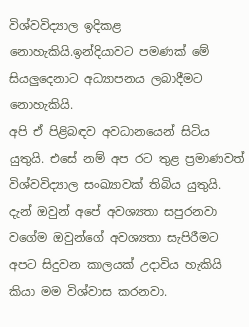විශ්වවිද්‍යාල ඉදිකළ නොහැකියි.ඉන්දියාවට පමණක් මේ සියලුදෙනාට අධ්‍යාපනය ලබාදීමට නොහැකියි.
අපි ඒ පිළිබඳව අවධානයෙන් සිටිය යුතුයි. එසේ නම් අප රට තුළ ප්‍රමාණවත් විශ්වවිද්‍යාල සංඛ්‍යාවක් තිබිය යුතුයි. දැන් ඔවුන් අපේ අවශ්‍යතා සපුරනවා වගේම ඔවුන්ගේ අවශ්‍යතා සැපිරීමට අපට සිදුවන කාලයක් උදාවිය හැකියි කියා මම විශ්වාස කරනවා.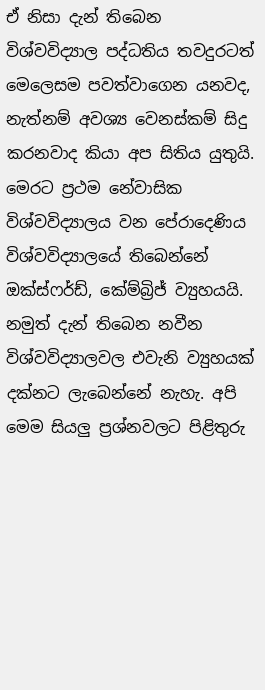ඒ නිසා දැන් තිබෙන විශ්වවිද්‍යාල පද්ධතිය තවදුරටත් මෙලෙසම පවත්වාගෙන යනවද, නැත්නම් අවශ්‍ය වෙනස්කම් සිදු කරනවාද කියා අප සිතිය යුතුයි. මෙරට ප්‍රථම නේවාසික විශ්වවිද්‍යාලය වන පේරාදෙණිය විශ්වවිද්‍යාලයේ තිබෙන්නේ ඔක්ස්ෆර්ඩ්, කේම්බ්‍රිජ් ව්‍යුහයයි. නමුත් දැන් තිබෙන නවීන විශ්වවිද්‍යාලවල එවැනි ව්‍යුහයක් දක්නට ලැබෙන්නේ නැහැ. අපි මෙම සියලු ප්‍රශ්නවලට පිළිතුරු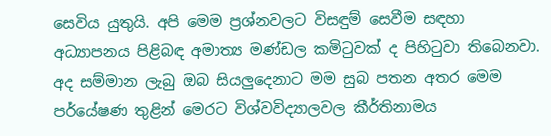සෙවිය යුතුයි. අපි මෙම ප්‍රශ්නවලට විසඳුම් සෙවීම සඳහා අධ්‍යාපනය පිළිබඳ අමාත්‍ය මණ්ඩල කමිටුවක් ද පිහිටුවා තිබෙනවා.
අද සම්මාන ලැබු ඔබ සියලුදෙනාට මම සුබ පතන අතර මෙම පර්යේෂණ තුළින් මෙරට විශ්වවිද්‍යාලවල කීර්තිනාමය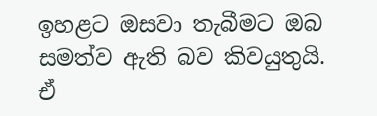ඉහළට ඔසවා තැබීමට ඔබ සමත්ව ඇති බව කිවයුතුයි. ඒ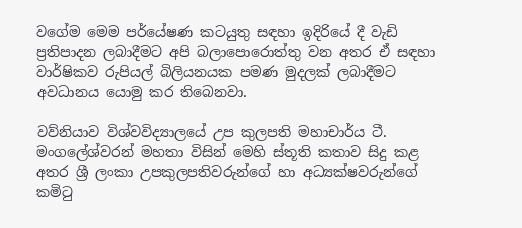වගේම මෙම පර්යේෂණ කටයුතු සඳහා ඉදිරියේ දී වැඩි ප්‍රතිපාදන ලබාදීමට අපි බලාපොරොත්තු වන අතර ඒ සඳහා වාර්ෂිකව රුපියල් බිලියනයක පමණ මුදලක් ලබාදීමට අවධානය යොමු කර තිබෙනවා.

වව්නියාව විශ්වවිද්‍යාලයේ උප කුලපති මහාචාර්ය ටී. මංගලේශ්වරන් මහතා විසින් මෙහි ස්තූති කතාව සිදු කළ අතර ශ්‍රී ලංකා උපකුලපතිවරුන්ගේ හා අධ්‍යක්ෂවරුන්ගේ කමිටු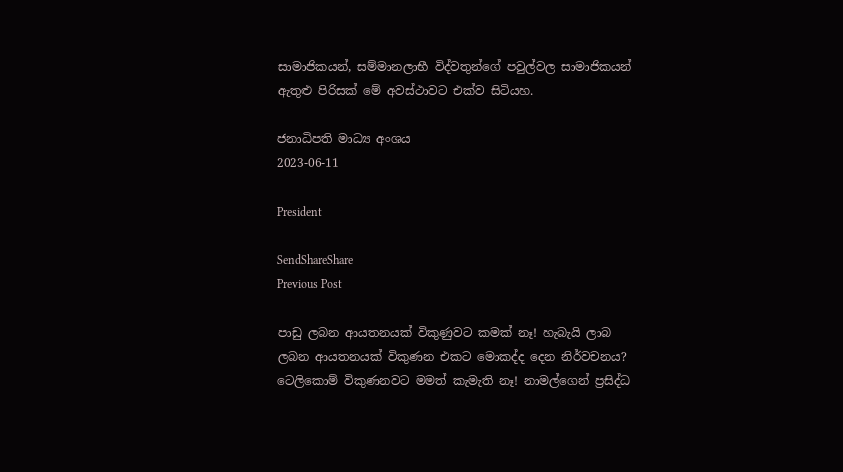සාමාජිකයන්, සම්මානලාභී විද්වතුන්ගේ පවුල්වල සාමාජිකයන් ඇතුළු පිරිසක් මේ අවස්ථාවට එක්ව සිටියහ.

ජනාධිපති මාධ්‍ය අංශය
2023-06-11

President

SendShareShare
Previous Post

පාඩු ලබන ආයතනයක් විකුණුවට කමක් නෑ! හැබැයි ලාබ ලබන ආයතනයක් විකුණන එකට මොකද්ද දෙන නිර්වචනය? ටෙලිකොම් විකුණනවට මමත් කැමැති නෑ! නාමල්ගෙන් ප්‍රසිද්ධ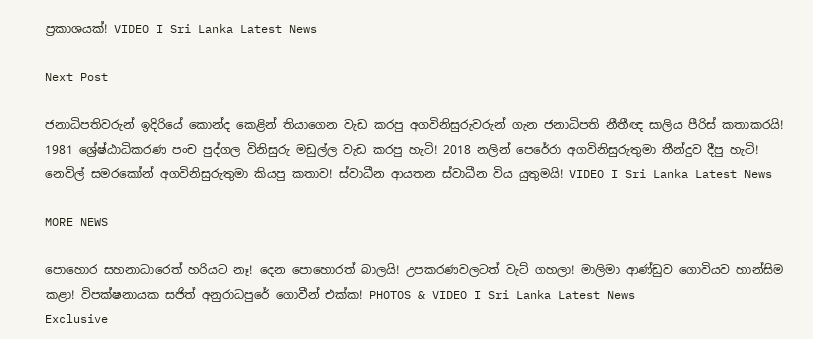ප්‍රකාශයක්! VIDEO I Sri Lanka Latest News

Next Post

ජනාධිපතිවරුන් ඉදිරියේ කොන්ද කෙළින් තියාගෙන වැඩ කරපු අගවිනිසුරුවරුන් ගැන ජනාධිපති නීතීඥ සාලිය පීරිස් කතාකරයි! 1981 ශ්‍රේෂ්ඨාධිකරණ පංච පුද්ගල විනිසුරු මඩුල්ල වැඩ කරපු හැටි! 2018 නලින් පෙරේරා අගවිනිසුරුතුමා තීන්දුව දීපු හැටි! නෙවිල් සමරකෝන් අගවිනිසුරුතුමා කියපු කතාව! ස්වාධීන ආයතන ස්වාධීන විය යුතුමයි! VIDEO I Sri Lanka Latest News

MORE NEWS

පොහොර සහනාධාරෙත් හරියට නෑ! දෙන පොහොරත් බාලයි! උපකරණවලටත් වැට් ගහලා! මාලිමා ආණ්ඩුව ගොවියව හාන්සිම කළා! විපක්ෂනායක සජිත් අනුරාධපුරේ ගොවීන් එක්ක! PHOTOS & VIDEO I Sri Lanka Latest News
Exclusive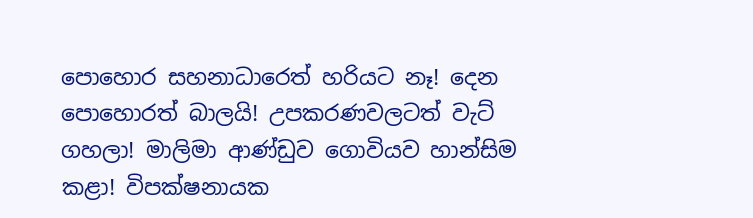පොහොර සහනාධාරෙත් හරියට නෑ! දෙන පොහොරත් බාලයි! උපකරණවලටත් වැට් ගහලා! මාලිමා ආණ්ඩුව ගොවියව හාන්සිම කළා! විපක්ෂනායක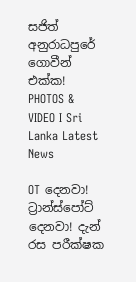සජිත් අනුරාධපුරේ ගොවීන් එක්ක! PHOTOS & VIDEO I Sri Lanka Latest News

OT දෙනවා! ට්‍රාන්ස්පෝට් දෙනවා! දැන් රස පරීක්ෂක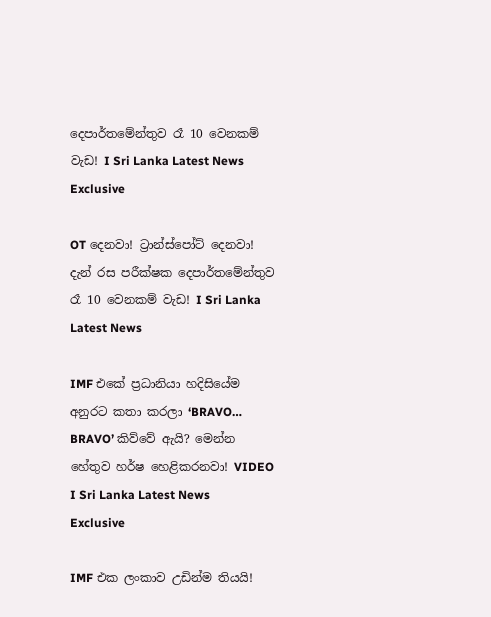දෙපාර්තමේන්තුව රෑ 10 වෙනකම් වැඩ! I Sri Lanka Latest News
Exclusive

OT දෙනවා! ට්‍රාන්ස්පෝට් දෙනවා! දැන් රස පරීක්ෂක දෙපාර්තමේන්තුව රෑ 10 වෙනකම් වැඩ! I Sri Lanka Latest News

IMF එකේ ප්‍රධානියා හදිසියේම අනුරට කතා කරලා ‘BRAVO… BRAVO’ කිව්වේ ඇයි? මෙන්න හේතුව හර්ෂ හෙළිකරනවා! VIDEO I Sri Lanka Latest News
Exclusive

IMF එක ලංකාව උඩින්ම තියයි!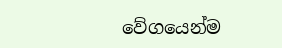වේගයෙන්ම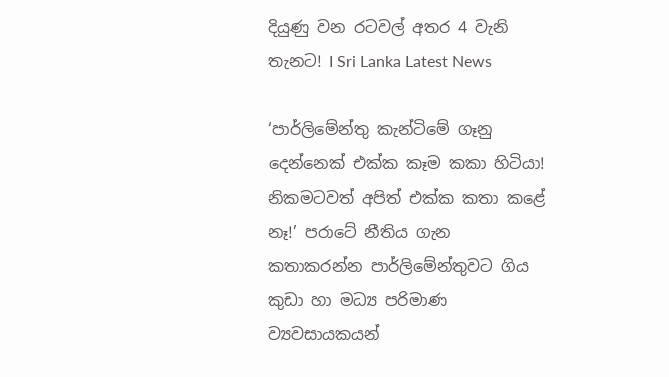දියුණු වන රටවල් අතර 4 වැනි තැනට! I Sri Lanka Latest News

‘පාර්ලිමේන්තු කැන්ටිමේ ගෑනු දෙන්නෙක් එක්ක කෑම කකා හිටියා! නිකමටවත් අපිත් එක්ක කතා කළේ නෑ!’ පරාටේ නීතිය ගැන කතාකරන්න පාර්ලිමේන්තුවට ගිය කුඩා හා මධ්‍ය පරිමාණ ව්‍යවසායකයන්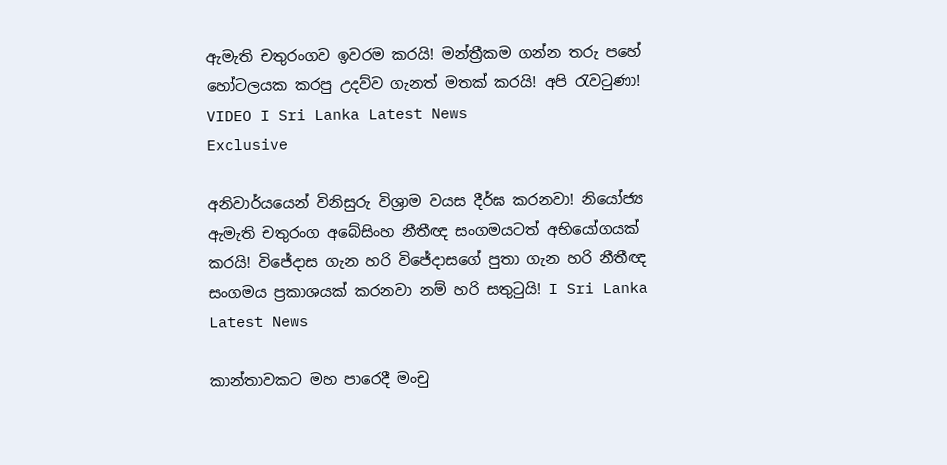ඇමැති චතුරංගව ඉවරම කරයි! මන්ත්‍රීකම ගන්න තරු පහේ හෝටලයක කරපු උදව්ව ගැනත් මතක් කරයි! අපි රැවටුණා! VIDEO I Sri Lanka Latest News
Exclusive

අනිවාර්යයෙන් විනිසුරු විශ්‍රාම වයස දීර්ඝ කරනවා! නියෝජ්‍ය ඇමැති චතුරංග අබේසිංහ නීතීඥ සංගමයටත් අභියෝගයක් කරයි! විජේදාස ගැන හරි විජේදාසගේ පුතා ගැන හරි නීතීඥ සංගමය ප්‍රකාශයක් කරනවා නම් හරි සතුටුයි! I Sri Lanka Latest News

කාන්තාවකට මහ පාරෙදී මංචු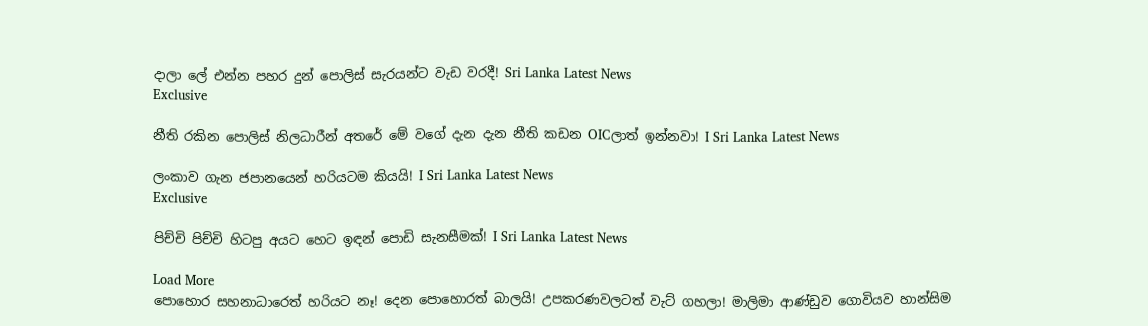දාලා ලේ එන්න පහර දුන් පොලිස් සැරයන්ට වැඩ වරදී! Sri Lanka Latest News
Exclusive

නීති රකින පොලිස් නිලධාරීන් අතරේ මේ වගේ දැන දැන නීති කඩන OICලාත් ඉන්නවා! I Sri Lanka Latest News

ලංකාව ගැන ජපානයෙන් හරියටම කියයි! I Sri Lanka Latest News
Exclusive

පිච්චි පිච්චි හිටපු අයට හෙට ඉඳන් පොඩි සැනසීමක්! I Sri Lanka Latest News

Load More
පොහොර සහනාධාරෙත් හරියට නෑ! දෙන පොහොරත් බාලයි! උපකරණවලටත් වැට් ගහලා! මාලිමා ආණ්ඩුව ගොවියව හාන්සිම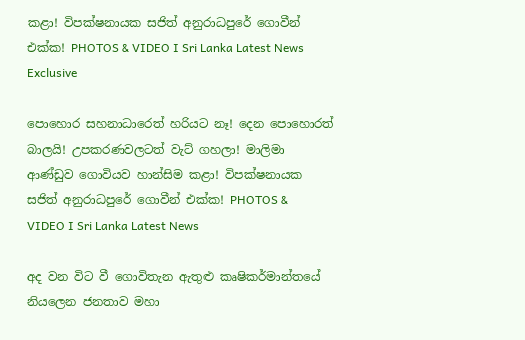කළා! විපක්ෂනායක සජිත් අනුරාධපුරේ ගොවීන් එක්ක! PHOTOS & VIDEO I Sri Lanka Latest News
Exclusive

පොහොර සහනාධාරෙත් හරියට නෑ! දෙන පොහොරත් බාලයි! උපකරණවලටත් වැට් ගහලා! මාලිමා ආණ්ඩුව ගොවියව හාන්සිම කළා! විපක්ෂනායක සජිත් අනුරාධපුරේ ගොවීන් එක්ක! PHOTOS & VIDEO I Sri Lanka Latest News

අද වන විට වී ගොවිතැන ඇතුළු කෘෂිකර්මාන්තයේ නියලෙන ජනතාව මහා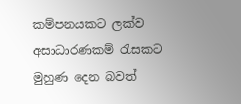කම්පනයකට ලක්ව අසාධාරණකම් රැසකට මුහුණ දෙන බවත්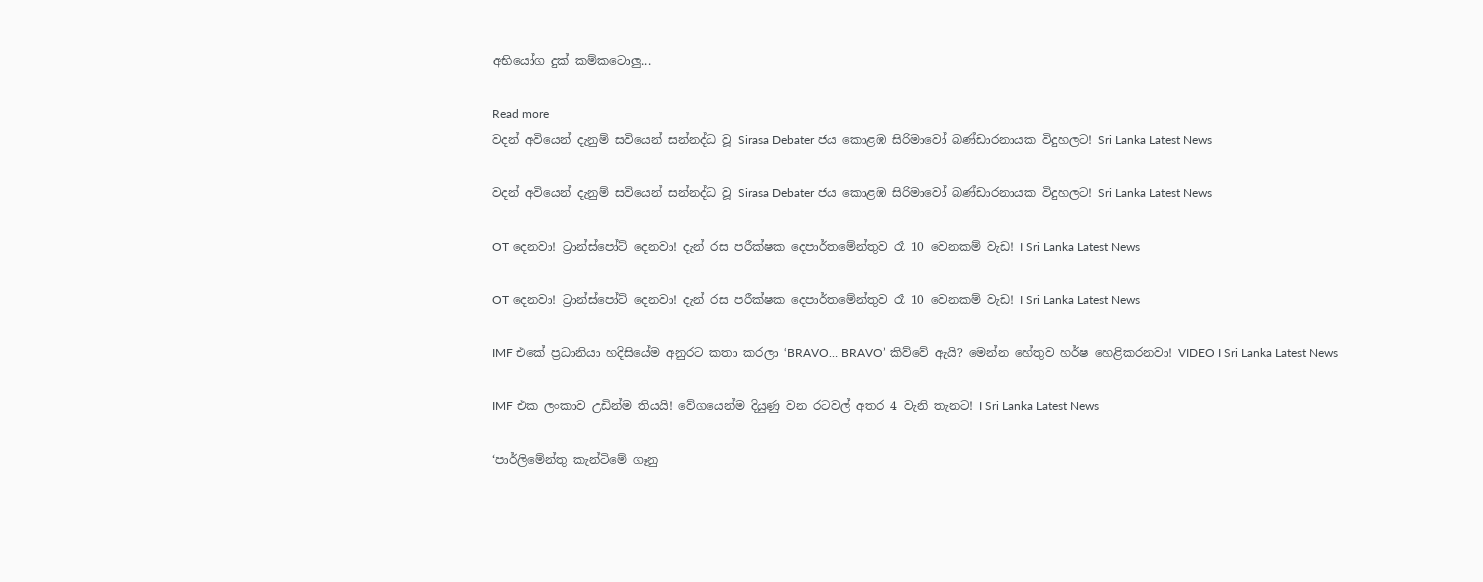අභියෝග දුක් කම්කටොලු...

Read more
වදන් අවියෙන් දැනුම් සවියෙන් සන්නද්ධ වූ Sirasa Debater ජය කොළඹ සිරිමාවෝ බණ්ඩාරනායක විදුහලට! Sri Lanka Latest News

වදන් අවියෙන් දැනුම් සවියෙන් සන්නද්ධ වූ Sirasa Debater ජය කොළඹ සිරිමාවෝ බණ්ඩාරනායක විදුහලට! Sri Lanka Latest News

OT දෙනවා! ට්‍රාන්ස්පෝට් දෙනවා! දැන් රස පරීක්ෂක දෙපාර්තමේන්තුව රෑ 10 වෙනකම් වැඩ! I Sri Lanka Latest News

OT දෙනවා! ට්‍රාන්ස්පෝට් දෙනවා! දැන් රස පරීක්ෂක දෙපාර්තමේන්තුව රෑ 10 වෙනකම් වැඩ! I Sri Lanka Latest News

IMF එකේ ප්‍රධානියා හදිසියේම අනුරට කතා කරලා ‘BRAVO… BRAVO’ කිව්වේ ඇයි? මෙන්න හේතුව හර්ෂ හෙළිකරනවා! VIDEO I Sri Lanka Latest News

IMF එක ලංකාව උඩින්ම තියයි! වේගයෙන්ම දියුණු වන රටවල් අතර 4 වැනි තැනට! I Sri Lanka Latest News

‘පාර්ලිමේන්තු කැන්ටිමේ ගෑනු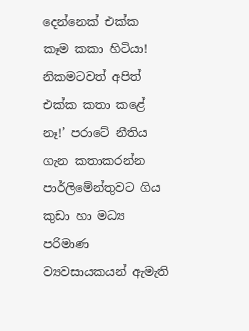දෙන්නෙක් එක්ක කෑම කකා හිටියා! නිකමටවත් අපිත් එක්ක කතා කළේ නෑ!’ පරාටේ නීතිය ගැන කතාකරන්න පාර්ලිමේන්තුවට ගිය කුඩා හා මධ්‍ය පරිමාණ ව්‍යවසායකයන් ඇමැති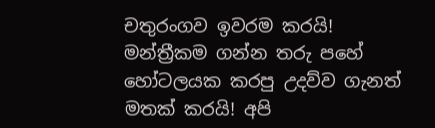චතුරංගව ඉවරම කරයි! මන්ත්‍රීකම ගන්න තරු පහේ හෝටලයක කරපු උදව්ව ගැනත් මතක් කරයි! අපි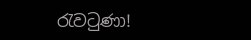රැවටුණා!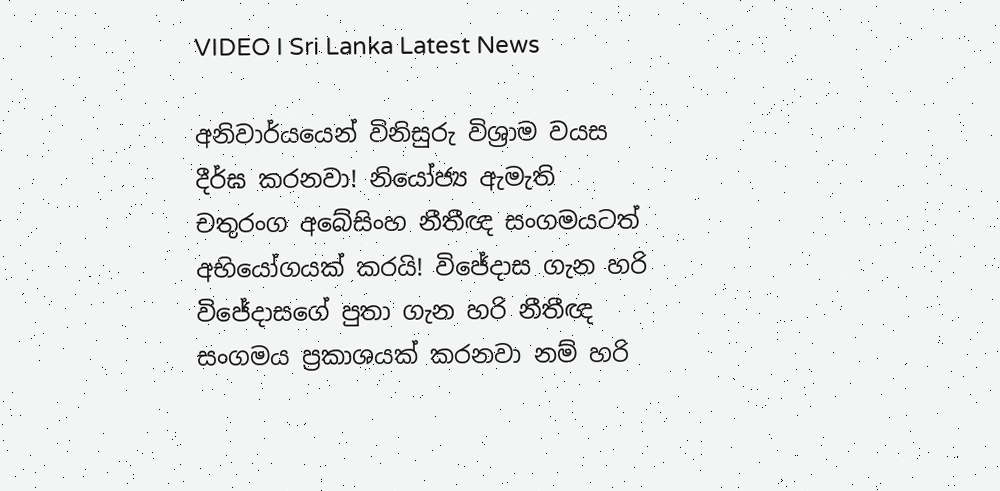VIDEO I Sri Lanka Latest News

අනිවාර්යයෙන් විනිසුරු විශ්‍රාම වයස දීර්ඝ කරනවා! නියෝජ්‍ය ඇමැති චතුරංග අබේසිංහ නීතීඥ සංගමයටත් අභියෝගයක් කරයි! විජේදාස ගැන හරි විජේදාසගේ පුතා ගැන හරි නීතීඥ සංගමය ප්‍රකාශයක් කරනවා නම් හරි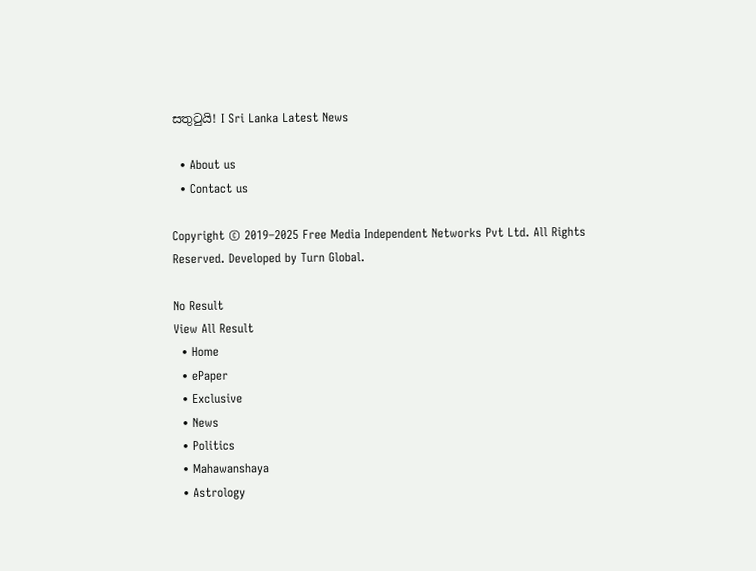සතුටුයි! I Sri Lanka Latest News

  • About us
  • Contact us

Copyright © 2019–2025 Free Media Independent Networks Pvt Ltd. All Rights Reserved. Developed by Turn Global.

No Result
View All Result
  • Home
  • ePaper
  • Exclusive
  • News
  • Politics
  • Mahawanshaya
  • Astrology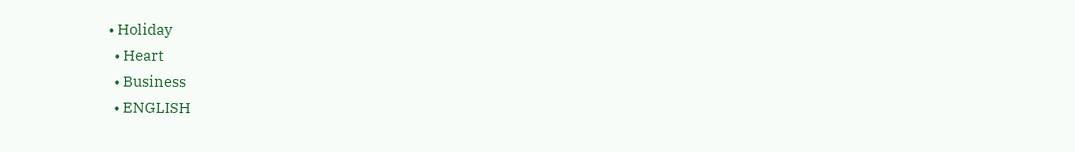• Holiday
  • Heart
  • Business
  • ENGLISH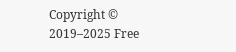Copyright © 2019–2025 Free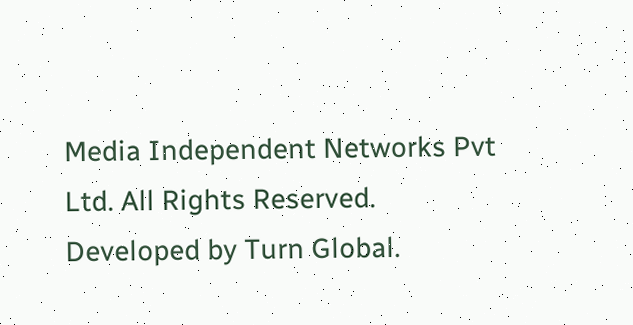Media Independent Networks Pvt Ltd. All Rights Reserved. Developed by Turn Global.